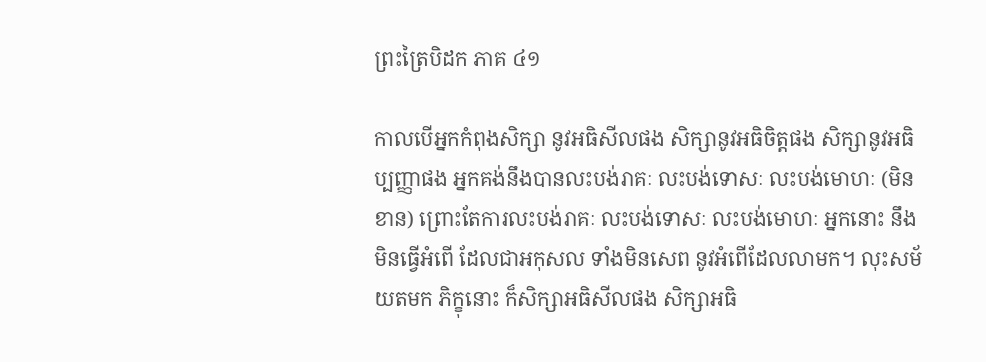ព្រះត្រៃបិដក ភាគ ៤១

កាលបើអ្នកកំពុងសិក្សា នូវអធិសីលផង សិក្សានូវអធិចិត្តផង សិក្សានូវអធិប្បញ្ញាផង អ្នកគង់នឹងបានលះបង់រាគៈ លះបង់ទោសៈ លះបង់មោហៈ (មិនខាន) ព្រោះតែការលះបង់រាគៈ លះបង់ទោសៈ លះបង់មោហៈ អ្នកនោះ នឹងមិនធ្វើអំពើ ដែលជាអកុសល ទាំងមិនសេព នូវអំពើដែលលាមក។ លុះសម័យតមក ភិក្ខុនោះ ក៏សិក្សាអធិសីលផង សិក្សាអធិ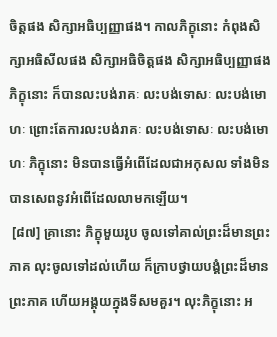ចិត្តផង សិក្សាអធិប្បញ្ញាផង។ កាលភិក្ខុនោះ កំពុងសិក្សាអធិសីលផង សិក្សាអធិចិត្តផង សិក្សាអធិប្បញ្ញាផង ភិក្ខុនោះ ក៏បានលះបង់រាគៈ លះបង់ទោសៈ លះបង់មោហៈ ព្រោះតែការលះបង់រាគៈ លះបង់ទោសៈ លះបង់មោហៈ ភិក្ខុនោះ មិនបានធ្វើអំពើដែលជាអកុសល ទាំងមិនបានសេពនូវអំពើដែលលាមកឡើយ។
 [៨៧] គ្រានោះ ភិក្ខុមួយរូប ចូលទៅគាល់ព្រះដ៏មានព្រះភាគ លុះចូលទៅដល់ហើយ ក៏ក្រាបថ្វាយបង្គំព្រះដ៏មានព្រះភាគ ហើយអង្គុយក្នុងទីសមគួរ។ លុះភិក្ខុនោះ អ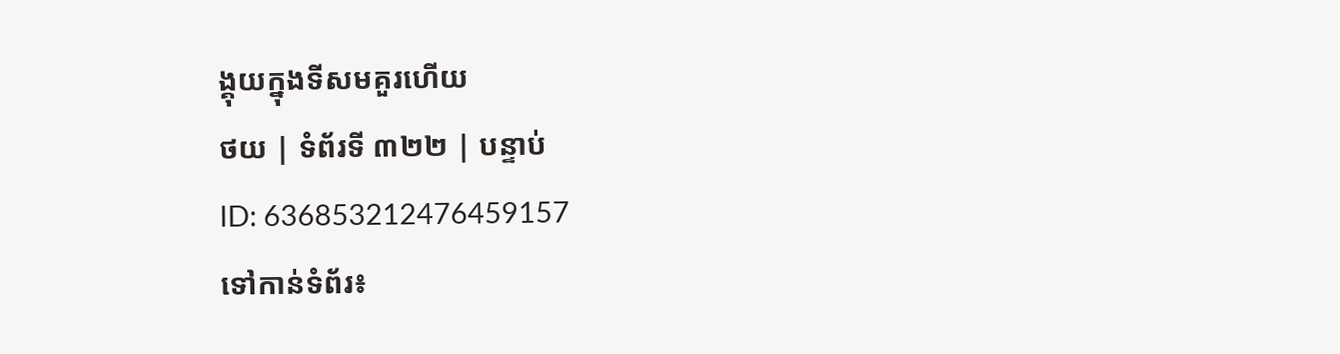ង្គុយក្នុងទីសមគួរហើយ
ថយ | ទំព័រទី ៣២២ | បន្ទាប់
ID: 636853212476459157
ទៅកាន់ទំព័រ៖